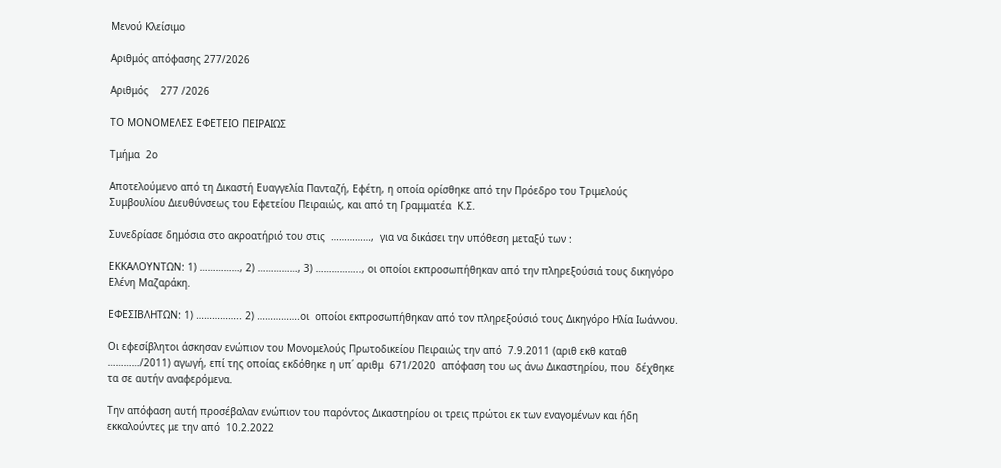Μενού Κλείσιμο

Αριθμός απόφασης 277/2026

Αριθμός    277 /2026

ΤΟ ΜΟΝΟΜΕΛΕΣ ΕΦΕΤΕΙΟ ΠΕΙΡΑΙΩΣ

Τμήμα  2ο

Αποτελούμενο από τη Δικαστή Ευαγγελία Πανταζή, Εφέτη, η οποία ορίσθηκε από την Πρόεδρο του Τριμελούς Συμβουλίου Διευθύνσεως του Εφετείου Πειραιώς, και από τη Γραμματέα  Κ.Σ.

Συνεδρίασε δημόσια στο ακροατήριό του στις  ……………,  για να δικάσει την υπόθεση μεταξύ των :

ΕΚΚΑΛΟΥΝΤΩΝ: 1) ……………, 2) ……………, 3) …………….., οι οποίοι εκπροσωπήθηκαν από την πληρεξούσιά τους δικηγόρο Ελένη Μαζαράκη.

ΕΦΕΣΙΒΛΗΤΩΝ: 1) …………….. 2) …………….οι  οποίοι εκπροσωπήθηκαν από τον πληρεξούσιό τους Δικηγόρο Ηλία Ιωάννου.

Οι εφεσίβλητοι άσκησαν ενώπιον του Μονομελούς Πρωτοδικείου Πειραιώς την από  7.9.2011 (αριθ εκθ καταθ …………/2011) αγωγή, επί της οποίας εκδόθηκε η υπ΄ αριθμ  671/2020  απόφαση του ως άνω Δικαστηρίου, που  δέχθηκε τα σε αυτήν αναφερόμενα.

Την απόφαση αυτή προσέβαλαν ενώπιον του παρόντος Δικαστηρίου οι τρεις πρώτοι εκ των εναγομένων και ήδη εκκαλούντες με την από  10.2.2022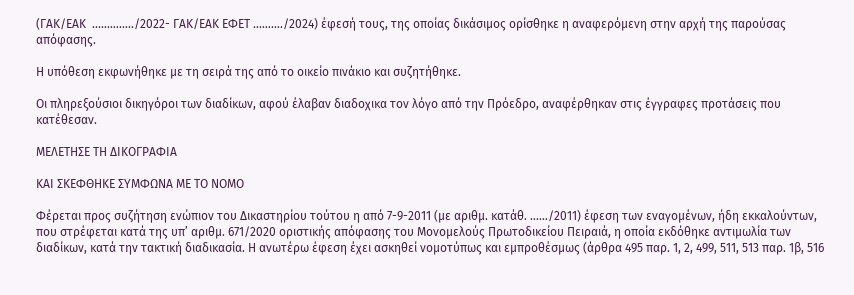(ΓΑΚ/ΕΑΚ  …………../2022- ΓΑΚ/ΕΑΚ ΕΦΕΤ ………./2024) έφεσή τους, της οποίας δικάσιμος ορίσθηκε η αναφερόμενη στην αρχή της παρούσας απόφασης.

Η υπόθεση εκφωνήθηκε με τη σειρά της από το οικείο πινάκιο και συζητήθηκε.

Οι πληρεξούσιοι δικηγόροι των διαδίκων, αφού έλαβαν διαδοχικα τον λόγο από την Πρόεδρο, αναφέρθηκαν στις έγγραφες προτάσεις που κατέθεσαν.

ΜΕΛΕΤΗΣΕ ΤΗ ΔΙΚΟΓΡΑΦΙΑ

ΚΑΙ ΣΚΕΦΘΗΚΕ ΣΥΜΦΩΝΑ ΜΕ ΤΟ ΝΟΜΟ

Φέρεται προς συζήτηση ενώπιον του Δικαστηρίου τούτου η από 7-9-2011 (με αριθμ. κατάθ. ……/2011) έφεση των εναγομένων, ήδη εκκαλούντων, που στρέφεται κατά της υπ’ αριθμ. 671/2020 οριστικής απόφασης του Μονομελούς Πρωτοδικείου Πειραιά, η οποία εκδόθηκε αντιμωλία των διαδίκων, κατά την τακτική διαδικασία. Η ανωτέρω έφεση έχει ασκηθεί νομοτύπως και εμπροθέσμως (άρθρα 495 παρ. 1, 2, 499, 511, 513 παρ. 1β, 516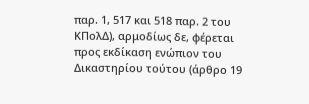παρ. 1, 517 και 518 παρ. 2 του ΚΠολΔ), αρμοδίως δε, φέρεται προς εκδίκαση ενώπιον του Δικαστηρίου τούτου (άρθρο 19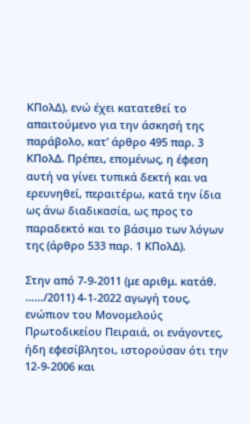ΚΠολΔ), ενώ έχει κατατεθεί το απαιτούμενο για την άσκησή της παράβολο, κατ’ άρθρο 495 παρ. 3 ΚΠολΔ. Πρέπει, επομένως, η έφεση αυτή να γίνει τυπικά δεκτή και να ερευνηθεί, περαιτέρω, κατά την ίδια ως άνω διαδικασία, ως προς το παραδεκτό και το βάσιμο των λόγων της (άρθρο 533 παρ. 1 ΚΠολΔ).

Στην από 7-9-2011 (με αριθμ. κατάθ. ……/2011) 4-1-2022 αγωγή τους, ενώπιον του Μονομελούς Πρωτοδικείου Πειραιά, οι ενάγοντες, ήδη εφεσίβλητοι, ιστορούσαν ότι την 12-9-2006 και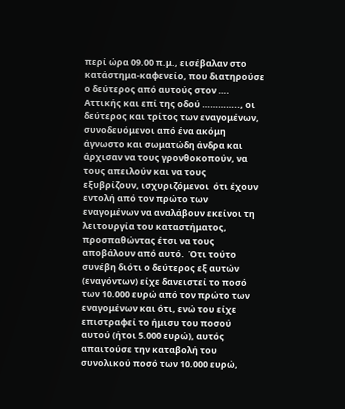περί ώρα 09.00 π.μ., εισέβαλαν στο κατάστημα-καφενείο, που διατηρούσε ο δεύτερος από αυτούς στον …. Αττικής και επί της οδού ………….., οι δεύτερος και τρίτος των εναγομένων, συνοδευόμενοι από ένα ακόμη άγνωστο και σωματώδη άνδρα και άρχισαν να τους γρονθοκοπούν, να τους απειλούν και να τους εξυβρίζουν, ισχυριζόμενοι  ότι έχουν εντολή από τον πρώτο των εναγομένων να αναλάβουν εκείνοι τη λειτουργία του καταστήματος, προσπαθώντας έτσι να τους αποβάλουν από αυτό.  Ότι τούτο συνέβη διότι ο δεύτερος εξ αυτών (εναγόντων) είχε δανειστεί το ποσό των 10.000 ευρώ από τον πρώτο των εναγομένων και ότι, ενώ του είχε επιστραφεί το ήμισυ του ποσού αυτού (ήτοι 5.000 ευρώ), αυτός απαιτούσε την καταβολή του συνολικού ποσό των 10.000 ευρώ,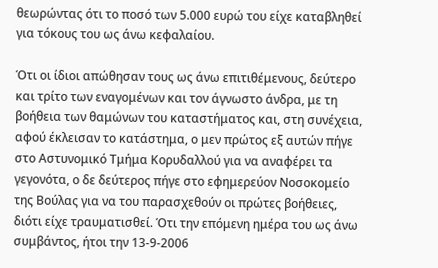θεωρώντας ότι το ποσό των 5.000 ευρώ του είχε καταβληθεί για τόκους του ως άνω κεφαλαίου.

Ότι οι ίδιοι απώθησαν τους ως άνω επιτιθέμενους, δεύτερο και τρίτο των εναγομένων και τον άγνωστο άνδρα, με τη βοήθεια των θαμώνων του καταστήματος και, στη συνέχεια, αφού έκλεισαν το κατάστημα, ο μεν πρώτος εξ αυτών πήγε στο Αστυνομικό Τμήμα Κορυδαλλού για να αναφέρει τα γεγονότα, ο δε δεύτερος πήγε στο εφημερεύον Νοσοκομείο της Βούλας για να του παρασχεθούν οι πρώτες βοήθειες, διότι είχε τραυματισθεί. Ότι την επόμενη ημέρα του ως άνω συμβάντος, ήτοι την 13-9-2006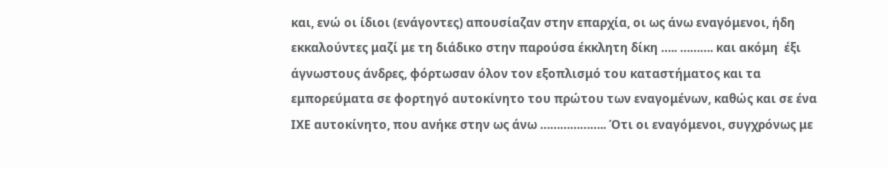και, ενώ οι ίδιοι (ενάγοντες) απουσίαζαν στην επαρχία, οι ως άνω εναγόμενοι, ήδη εκκαλούντες μαζί με τη διάδικο στην παρούσα έκκλητη δίκη ….. ………. και ακόμη  έξι άγνωστους άνδρες, φόρτωσαν όλον τον εξοπλισμό του καταστήματος και τα εμπορεύματα σε φορτηγό αυτοκίνητο του πρώτου των εναγομένων, καθώς και σε ένα ΙΧΕ αυτοκίνητο, που ανήκε στην ως άνω ……………….. Ότι οι εναγόμενοι, συγχρόνως με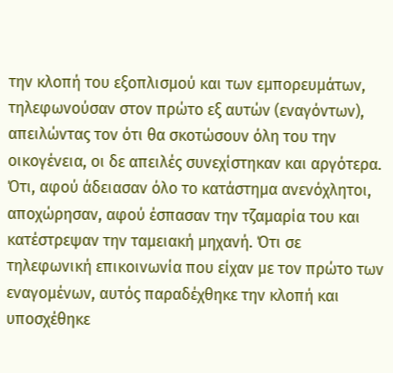την κλοπή του εξοπλισμού και των εμπορευμάτων, τηλεφωνούσαν στον πρώτο εξ αυτών (εναγόντων), απειλώντας τον ότι θα σκοτώσουν όλη του την οικογένεια, οι δε απειλές συνεχίστηκαν και αργότερα. Ότι, αφού άδειασαν όλο το κατάστημα ανενόχλητοι, αποχώρησαν, αφού έσπασαν την τζαμαρία του και κατέστρεψαν την ταμειακή μηχανή. Ότι σε τηλεφωνική επικοινωνία που είχαν με τον πρώτο των εναγομένων, αυτός παραδέχθηκε την κλοπή και υποσχέθηκε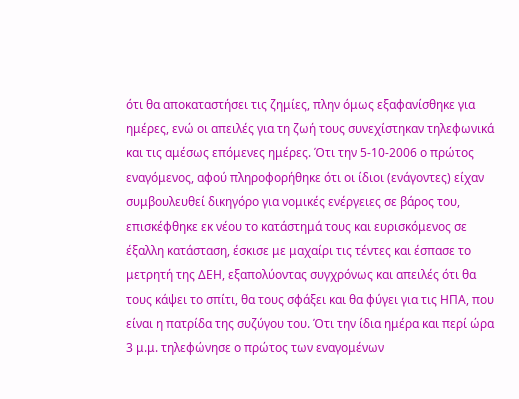ότι θα αποκαταστήσει τις ζημίες, πλην όμως εξαφανίσθηκε για ημέρες, ενώ οι απειλές για τη ζωή τους συνεχίστηκαν τηλεφωνικά και τις αμέσως επόμενες ημέρες. Ότι την 5-10-2006 ο πρώτος εναγόμενος, αφού πληροφορήθηκε ότι οι ίδιοι (ενάγοντες) είχαν συμβουλευθεί δικηγόρο για νομικές ενέργειες σε βάρος του, επισκέφθηκε εκ νέου το κατάστημά τους και ευρισκόμενος σε έξαλλη κατάσταση, έσκισε με μαχαίρι τις τέντες και έσπασε το μετρητή της ΔΕΗ, εξαπολύοντας συγχρόνως και απειλές ότι θα τους κάψει το σπίτι, θα τους σφάξει και θα φύγει για τις ΗΠΑ, που είναι η πατρίδα της συζύγου του. Ότι την ίδια ημέρα και περί ώρα 3 μ.μ. τηλεφώνησε ο πρώτος των εναγομένων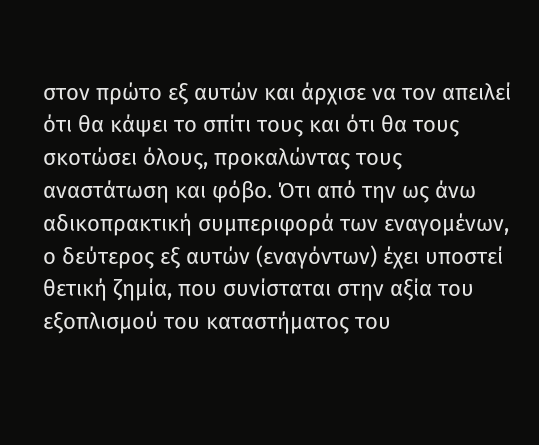στον πρώτο εξ αυτών και άρχισε να τον απειλεί ότι θα κάψει το σπίτι τους και ότι θα τους σκοτώσει όλους, προκαλώντας τους αναστάτωση και φόβο. Ότι από την ως άνω αδικοπρακτική συμπεριφορά των εναγομένων, ο δεύτερος εξ αυτών (εναγόντων) έχει υποστεί θετική ζημία, που συνίσταται στην αξία του εξοπλισμού του καταστήματος του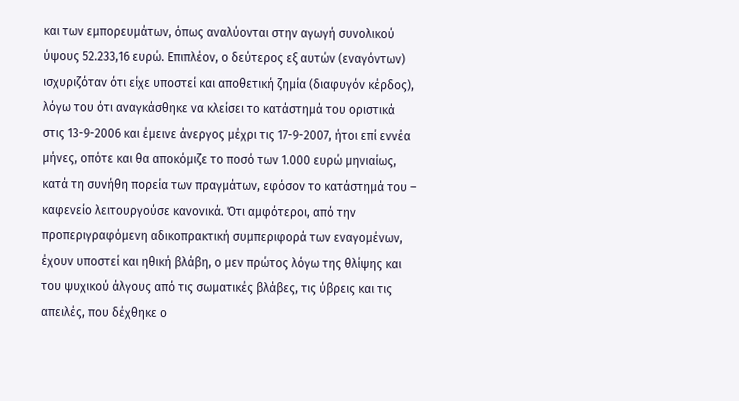και των εμπορευμάτων, όπως αναλύονται στην αγωγή συνολικού ύψους 52.233,16 ευρώ. Επιπλέον, ο δεύτερος εξ αυτών (εναγόντων) ισχυριζόταν ότι είχε υποστεί και αποθετική ζημία (διαφυγόν κέρδος), λόγω του ότι αναγκάσθηκε να κλείσει το κατάστημά του οριστικά στις 13-9-2006 και έμεινε άνεργος μέχρι τις 17-9-2007, ήτοι επί εννέα μήνες, οπότε και θα αποκόμιζε το ποσό των 1.000 ευρώ μηνιαίως, κατά τη συνήθη πορεία των πραγμάτων, εφόσον το κατάστημά του – καφενείο λειτουργούσε κανονικά. Ότι αμφότεροι, από την προπεριγραφόμενη αδικοπρακτική συμπεριφορά των εναγομένων, έχουν υποστεί και ηθική βλάβη, ο μεν πρώτος λόγω της θλίψης και του ψυχικού άλγους από τις σωματικές βλάβες, τις ύβρεις και τις απειλές, που δέχθηκε ο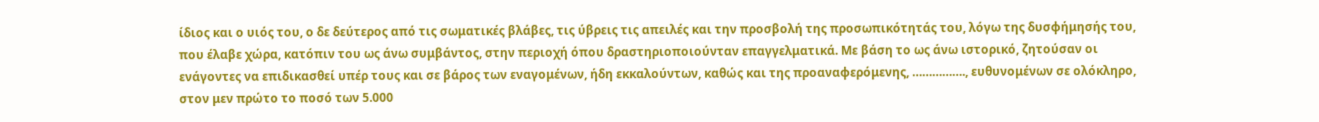ίδιος και ο υιός του, ο δε δεύτερος από τις σωματικές βλάβες, τις ύβρεις τις απειλές και την προσβολή της προσωπικότητάς του, λόγω της δυσφήμησής του, που έλαβε χώρα, κατόπιν του ως άνω συμβάντος, στην περιοχή όπου δραστηριοποιούνταν επαγγελματικά. Με βάση το ως άνω ιστορικό, ζητούσαν οι ενάγοντες να επιδικασθεί υπέρ τους και σε βάρος των εναγομένων, ήδη εκκαλούντων, καθώς και της προαναφερόμενης, ……………., ευθυνομένων σε ολόκληρο, στον μεν πρώτο το ποσό των 5.000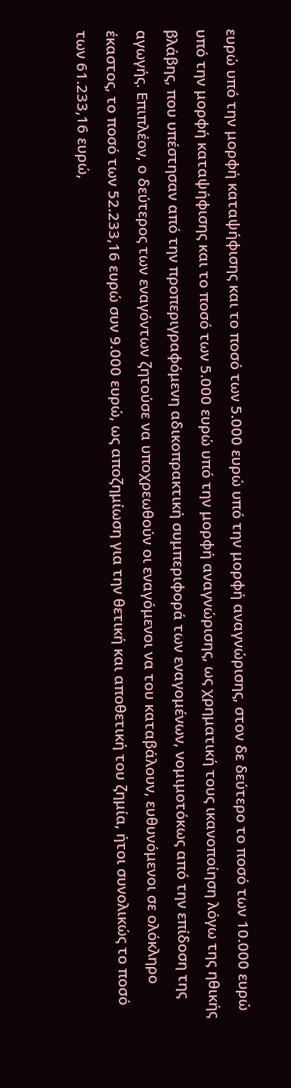ευρώ υπό την μορφή καταψήφισης και το ποσό των 5.000 ευρώ υπό την μορφή αναγνώρισης, στον δε δεύτερο το ποσό των 10.000 ευρώ υπό την μορφή καταψήφισης και το ποσό των 5.000 ευρώ υπό την μορφή αναγνώρισης, ως χρηματική τους ικανοποίηση λόγω της ηθικής βλάβης, που υπέστησαν από την προπεριγραφόμενη αδικοπρακτική συμπεριφορά των εναγομένων, νομιμοτόκως από την επίδοση της αγωγής. Επιπλέον, ο δεύτερος των εναγόντων ζητούσε να υποχρεωθούν οι εναγόμενοι να του καταβάλουν, ευθυνόμενοι σε ολόκληρο έκαστος, το ποσό των 52.233,16 ευρώ συν 9.000 ευρώ, ως αποζημίωση για την θετική και αποθετική του ζημία, ήτοι συνολικώς το ποσό των 61.233,16 ευρώ,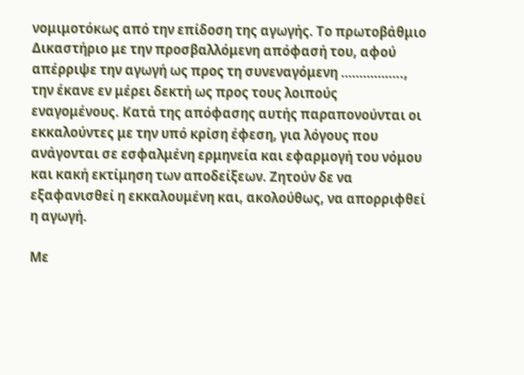νομιμοτόκως από την επίδοση της αγωγής. Το πρωτοβάθμιο Δικαστήριο με την προσβαλλόμενη απόφασή του, αφού απέρριψε την αγωγή ως προς τη συνεναγόμενη …………….., την έκανε εν μέρει δεκτή ως προς τους λοιπούς εναγομένους. Κατά της απόφασης αυτής παραπονούνται οι εκκαλούντες με την υπό κρίση έφεση, για λόγους που ανάγονται σε εσφαλμένη ερμηνεία και εφαρμογή του νόμου και κακή εκτίμηση των αποδείξεων. Ζητούν δε να εξαφανισθεί η εκκαλουμένη και, ακολούθως, να απορριφθεί η αγωγή.

Με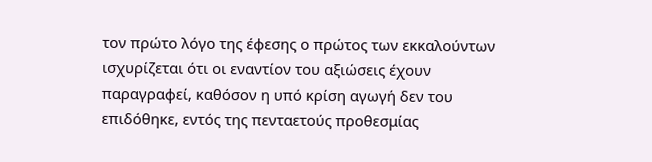τον πρώτο λόγο της έφεσης ο πρώτος των εκκαλούντων ισχυρίζεται ότι οι εναντίον του αξιώσεις έχουν παραγραφεί, καθόσον η υπό κρίση αγωγή δεν του επιδόθηκε, εντός της πενταετούς προθεσμίας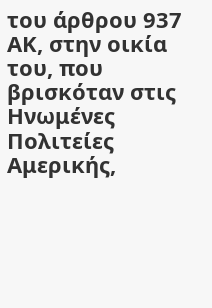του άρθρου 937 ΑΚ, στην οικία του, που βρισκόταν στις Ηνωμένες Πολιτείες Αμερικής,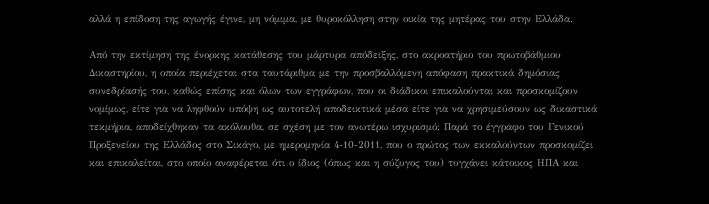αλλά η επίδοση της αγωγής έγινε, μη νόμιμα, με θυροκόλληση στην οικία της μητέρας του στην Ελλάδα.

Από την εκτίμηση της ένορκης κατάθεσης του μάρτυρα απόδειξης, στο ακροατήριο του πρωτοβάθμιου Δικαστηρίου, η οποία περιέχεται στα ταυτάριθμα με την προσβαλλόμενη απόφαση πρακτικά δημόσιας συνεδρίασής του, καθώς επίσης και όλων των εγγράφων, που οι διάδικοι επικαλούνται και προσκομίζουν νομίμως, είτε για να ληφθούν υπόψη ως αυτοτελή αποδεικτικά μέσα είτε για να χρησιμεύσουν ως δικαστικά τεκμήρια, αποδείχθηκαν τα ακόλουθα, σε σχέση με τον ανωτέρω ισχυρισμό: Παρά το έγγραφο του Γενικού Προξενείου της Ελλάδος στο Σικάγο, με ημερομηνία 4-10-2011, που ο πρώτος των εκκαλούντων προσκομίζει και επικαλείται, στο οποίο αναφέρεται ότι ο ίδιος (όπως και η σύζυγος του) τυγχάνει κάτοικος ΗΠΑ και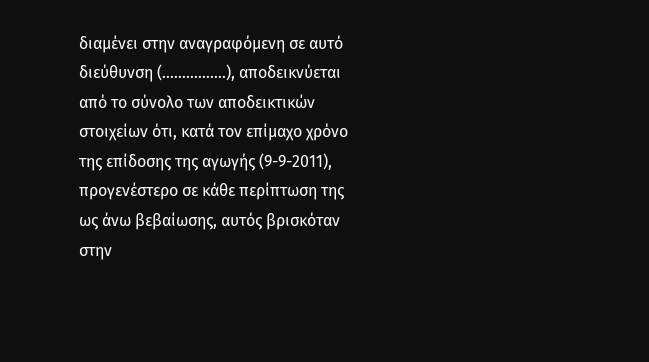διαμένει στην αναγραφόμενη σε αυτό διεύθυνση (…………….), αποδεικνύεται από το σύνολο των αποδεικτικών στοιχείων ότι, κατά τον επίμαχο χρόνο της επίδοσης της αγωγής (9-9-2011), προγενέστερο σε κάθε περίπτωση της ως άνω βεβαίωσης, αυτός βρισκόταν στην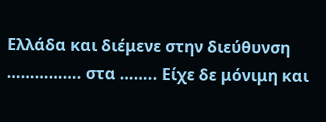Ελλάδα και διέμενε στην διεύθυνση ……………. στα …….. Είχε δε μόνιμη και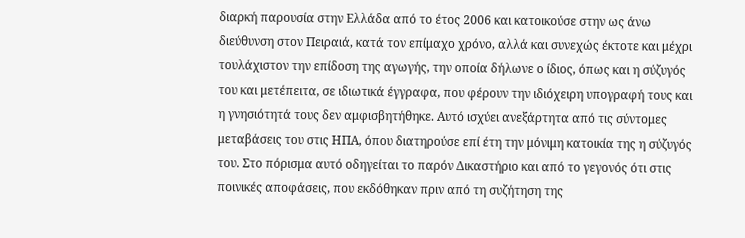διαρκή παρουσία στην Ελλάδα από το έτος 2006 και κατοικούσε στην ως άνω διεύθυνση στον Πειραιά, κατά τον επίμαχο χρόνο, αλλά και συνεχώς έκτοτε και μέχρι τουλάχιστον την επίδοση της αγωγής, την οποία δήλωνε ο ίδιος, όπως και η σύζυγός του και μετέπειτα, σε ιδιωτικά έγγραφα, που φέρουν την ιδιόχειρη υπογραφή τους και η γνησιότητά τους δεν αμφισβητήθηκε. Αυτό ισχύει ανεξάρτητα από τις σύντομες μεταβάσεις του στις ΗΠΑ, όπου διατηρούσε επί έτη την μόνιμη κατοικία της η σύζυγός του. Στο πόρισμα αυτό οδηγείται το παρόν Δικαστήριο και από το γεγονός ότι στις ποινικές αποφάσεις, που εκδόθηκαν πριν από τη συζήτηση της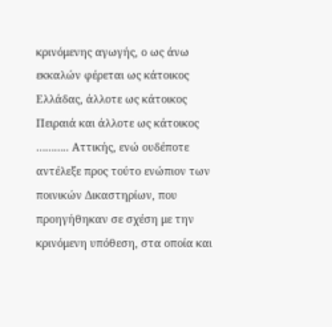κρινόμενης αγωγής, ο ως άνω εκκαλών φέρεται ως κάτοικος Ελλάδας, άλλοτε ως κάτοικος Πειραιά και άλλοτε ως κάτοικος ……….. Αττικής, ενώ ουδέποτε αντέλεξε προς τούτο ενώπιον των ποινικών Δικαστηρίων, που προηγήθηκαν σε σχέση με την κρινόμενη υπόθεση, στα οποία και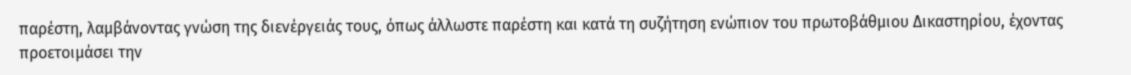παρέστη, λαμβάνοντας γνώση της διενέργειάς τους, όπως άλλωστε παρέστη και κατά τη συζήτηση ενώπιον του πρωτοβάθμιου Δικαστηρίου, έχοντας προετοιμάσει την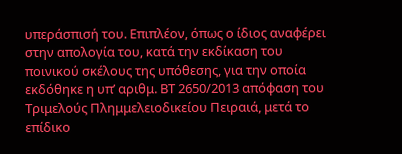υπεράσπισή του. Επιπλέον, όπως ο ίδιος αναφέρει στην απολογία του, κατά την εκδίκαση του ποινικού σκέλους της υπόθεσης, για την οποία εκδόθηκε η υπ’ αριθμ. ΒΤ 2650/2013 απόφαση του Τριμελούς Πλημμελειοδικείου Πειραιά, μετά το επίδικο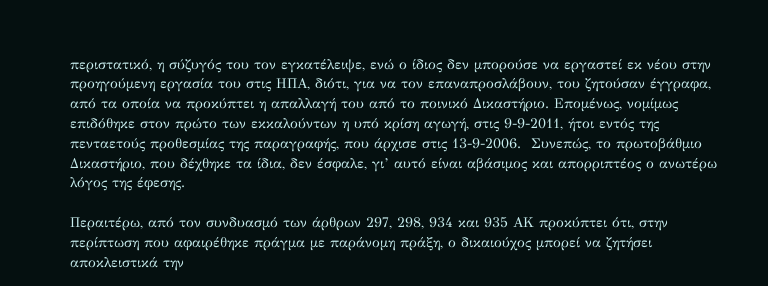περιστατικό, η σύζυγός του τον εγκατέλειψε, ενώ ο ίδιος δεν μπορούσε να εργαστεί εκ νέου στην προηγούμενη εργασία του στις ΗΠΑ, διότι, για να τον επαναπροσλάβουν, του ζητούσαν έγγραφα, από τα οποία να προκύπτει η απαλλαγή του από το ποινικό Δικαστήριο. Επομένως, νομίμως επιδόθηκε στον πρώτο των εκκαλούντων η υπό κρίση αγωγή, στις 9-9-2011, ήτοι εντός της πενταετούς προθεσμίας της παραγραφής, που άρχισε στις 13-9-2006.  Συνεπώς, το πρωτοβάθμιο Δικαστήριο, που δέχθηκε τα ίδια, δεν έσφαλε, γι’ αυτό είναι αβάσιμος και απορριπτέος ο ανωτέρω λόγος της έφεσης.

Περαιτέρω, από τον συνδυασμό των άρθρων 297, 298, 934 και 935 ΑΚ προκύπτει ότι, στην περίπτωση που αφαιρέθηκε πράγμα με παράνομη πράξη, ο δικαιούχος μπορεί να ζητήσει αποκλειστικά την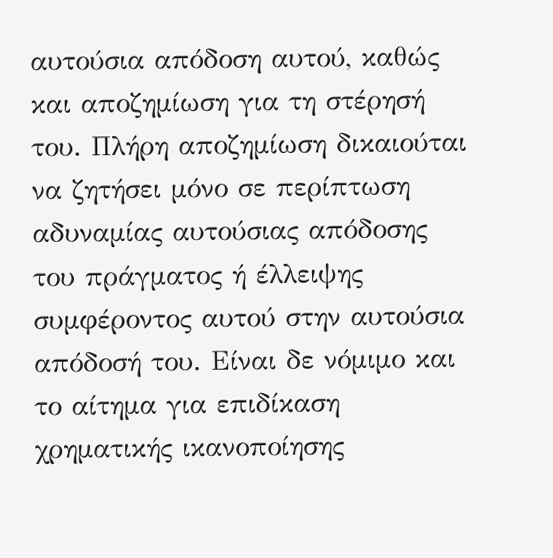αυτούσια απόδοση αυτού, καθώς και αποζημίωση για τη στέρησή του. Πλήρη αποζημίωση δικαιούται να ζητήσει μόνο σε περίπτωση αδυναμίας αυτούσιας απόδοσης του πράγματος ή έλλειψης συμφέροντος αυτού στην αυτούσια απόδοσή του. Είναι δε νόμιμο και το αίτημα για επιδίκαση χρηματικής ικανοποίησης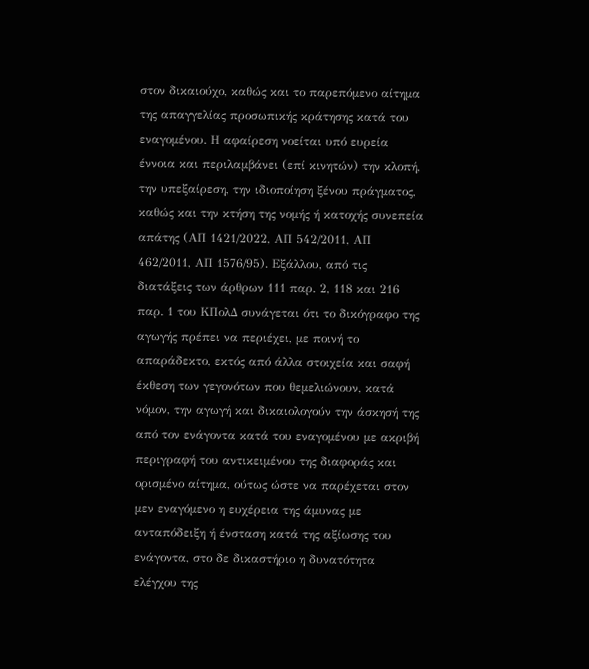στον δικαιούχο, καθώς και το παρεπόμενο αίτημα της απαγγελίας προσωπικής κράτησης κατά του εναγομένου. Η αφαίρεση νοείται υπό ευρεία έννοια και περιλαμβάνει (επί κινητών) την κλοπή, την υπεξαίρεση, την ιδιοποίηση ξένου πράγματος, καθώς και την κτήση της νομής ή κατοχής συνεπεία απάτης (ΑΠ 1421/2022, ΑΠ 542/2011, ΑΠ 462/2011, ΑΠ 1576/95). Εξάλλου, από τις διατάξεις των άρθρων 111 παρ. 2, 118 και 216 παρ. 1 του ΚΠολΔ συνάγεται ότι το δικόγραφο της αγωγής πρέπει να περιέχει, με ποινή το απαράδεκτο, εκτός από άλλα στοιχεία και σαφή έκθεση των γεγονότων που θεμελιώνουν, κατά νόμον, την αγωγή και δικαιολογούν την άσκησή της από τον ενάγοντα κατά του εναγομένου με ακριβή περιγραφή του αντικειμένου της διαφοράς και ορισμένο αίτημα, ούτως ώστε να παρέχεται στον μεν εναγόμενο η ευχέρεια της άμυνας με ανταπόδειξη ή ένσταση κατά της αξίωσης του ενάγοντα, στο δε δικαστήριο η δυνατότητα ελέγχου της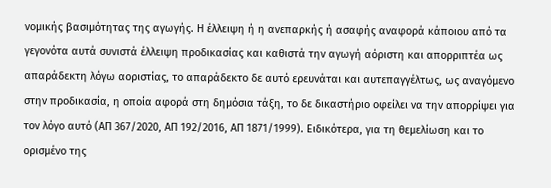νομικής βασιμότητας της αγωγής. Η έλλειψη ή η ανεπαρκής ή ασαφής αναφορά κάποιου από τα γεγονότα αυτά συνιστά έλλειψη προδικασίας και καθιστά την αγωγή αόριστη και απορριπτέα ως απαράδεκτη λόγω αοριστίας, το απαράδεκτο δε αυτό ερευνάται και αυτεπαγγέλτως, ως αναγόμενο στην προδικασία, η οποία αφορά στη δημόσια τάξη, το δε δικαστήριο οφείλει να την απορρίψει για τον λόγο αυτό (ΑΠ 367/2020, ΑΠ 192/2016, ΑΠ 1871/1999). Ειδικότερα, για τη θεμελίωση και το ορισμένο της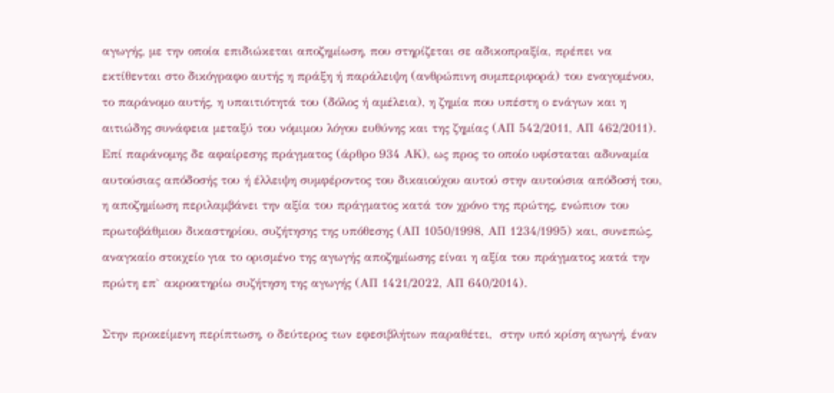αγωγής, με την οποία επιδιώκεται αποζημίωση, που στηρίζεται σε αδικοπραξία, πρέπει να εκτίθενται στο δικόγραφο αυτής η πράξη ή παράλειψη (ανθρώπινη συμπεριφορά) του εναγομένου, το παράνομο αυτής, η υπαιτιότητά του (δόλος ή αμέλεια), η ζημία που υπέστη ο ενάγων και η αιτιώδης συνάφεια μεταξύ του νόμιμου λόγου ευθύνης και της ζημίας (ΑΠ 542/2011, ΑΠ 462/2011). Επί παράνομης δε αφαίρεσης πράγματος (άρθρο 934 ΑΚ), ως προς το οποίο υφίσταται αδυναμία αυτούσιας απόδοσής του ή έλλειψη συμφέροντος του δικαιούχου αυτού στην αυτούσια απόδοσή του, η αποζημίωση περιλαμβάνει την αξία του πράγματος κατά τον χρόνο της πρώτης, ενώπιον του πρωτοβάθμιου δικαστηρίου, συζήτησης της υπόθεσης (ΑΠ 1050/1998, ΑΠ 1234/1995) και, συνεπώς, αναγκαίο στοιχείο για το ορισμένο της αγωγής αποζημίωσης είναι η αξία του πράγματος κατά την πρώτη επ` ακροατηρίω συζήτηση της αγωγής (ΑΠ 1421/2022, ΑΠ 640/2014).

Στην προκείμενη περίπτωση, ο δεύτερος των εφεσιβλήτων παραθέτει,  στην υπό κρίση αγωγή, έναν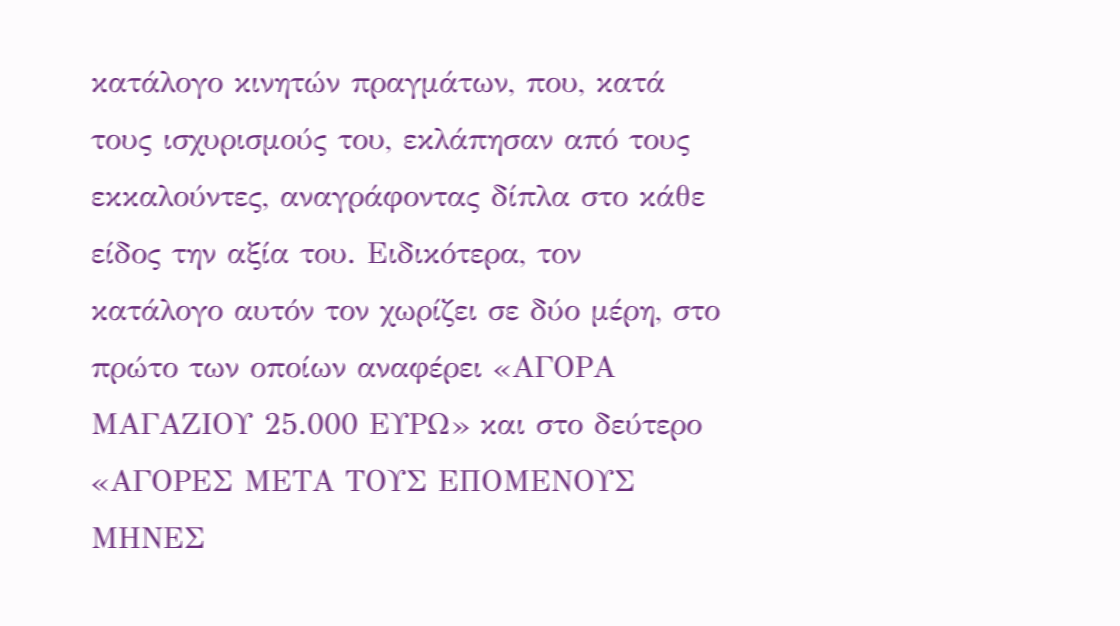κατάλογο κινητών πραγμάτων, που, κατά τους ισχυρισμούς του, εκλάπησαν από τους εκκαλούντες, αναγράφοντας δίπλα στο κάθε είδος την αξία του. Ειδικότερα, τον κατάλογο αυτόν τον χωρίζει σε δύο μέρη, στο πρώτο των οποίων αναφέρει «ΑΓΟΡΑ ΜΑΓΑΖΙΟΥ 25.000 ΕΥΡΩ» και στο δεύτερο «ΑΓΟΡΕΣ ΜΕΤΑ ΤΟΥΣ ΕΠΟΜΕΝΟΥΣ ΜΗΝΕΣ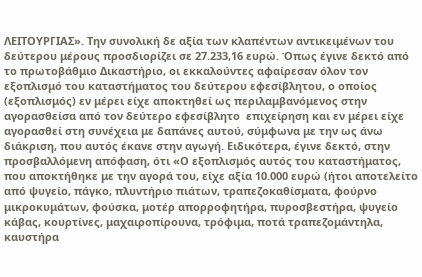ΛΕΙΤΟΥΡΓΙΑΣ». Την συνολική δε αξία των κλαπέντων αντικειμένων του δεύτερου μέρους προσδιορίζει σε 27.233,16 ευρώ. Όπως έγινε δεκτό από το πρωτοβάθμιο Δικαστήριο, οι εκκαλούντες αφαίρεσαν όλον τον εξοπλισμό του καταστήματος του δεύτερου εφεσίβλητου, ο οποίος (εξοπλισμός) εν μέρει είχε αποκτηθεί ως περιλαμβανόμενος στην αγορασθείσα από τον δεύτερο εφεσίβλητο  επιχείρηση και εν μέρει είχε αγορασθεί στη συνέχεια με δαπάνες αυτού, σύμφωνα με την ως άνω διάκριση, που αυτός έκανε στην αγωγή. Ειδικότερα, έγινε δεκτό, στην προσβαλλόμενη απόφαση, ότι «Ο εξοπλισμός αυτός του καταστήματος, που αποκτήθηκε με την αγορά του, είχε αξία 10.000 ευρώ (ήτοι αποτελείτο από ψυγείο, πάγκο, πλυντήριο πιάτων, τραπεζοκαθίσματα, φούρνο μικροκυμάτων, φούσκα, μοτέρ απορροφητήρα, πυροσβεστήρα, ψυγείο κάβας, κουρτίνες, μαχαιροπίρουνα, τρόφιμα, ποτά τραπεζομάντηλα, καυστήρα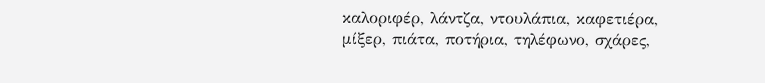καλοριφέρ, λάντζα, ντουλάπια, καφετιέρα, μίξερ, πιάτα, ποτήρια, τηλέφωνο, σχάρες,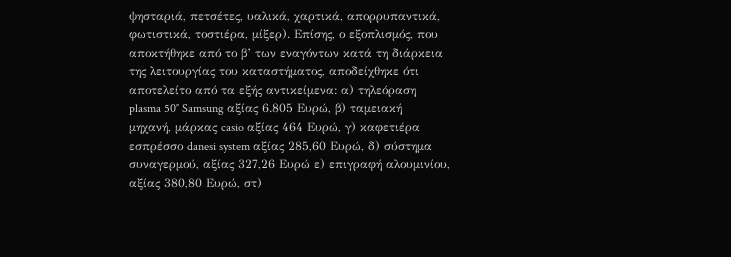ψησταριά, πετσέτες, υαλικά, χαρτικά, απορρυπαντικά, φωτιστικά, τοστιέρα, μίξερ). Επίσης, ο εξοπλισμός, που αποκτήθηκε από το β’ των εναγόντων κατά τη διάρκεια της λειτουργίας του καταστήματος, αποδείχθηκε ότι αποτελείτο από τα εξής αντικείμενα: α) τηλεόραση plasma 50″ Samsung αξίας 6.805 Ευρώ, β) ταμειακή μηχανή, μάρκας casio αξίας 464 Ευρώ, γ) καφετιέρα εσπρέσσο danesi system αξίας 285,60 Ευρώ, δ) σύστημα συναγερμού, αξίας 327,26 Ευρώ ε) επιγραφή αλουμινίου, αξίας 380,80 Ευρώ, στ)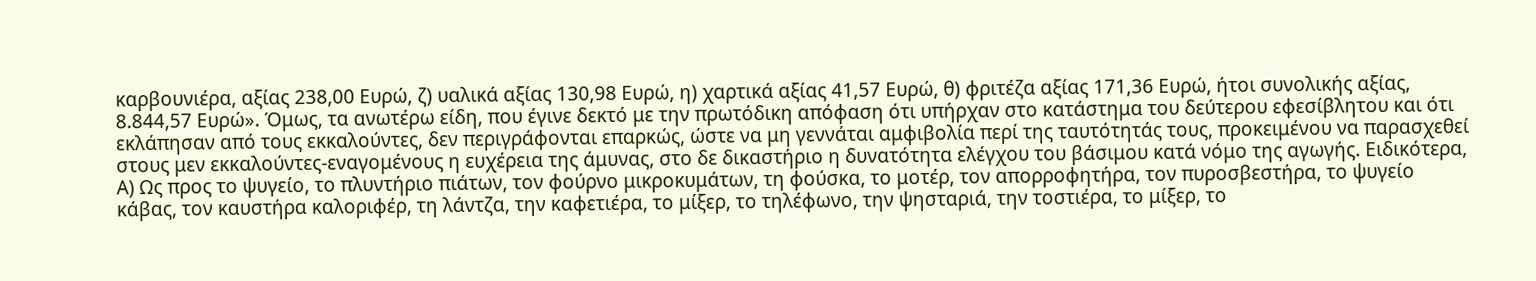καρβουνιέρα, αξίας 238,00 Ευρώ, ζ) υαλικά αξίας 130,98 Ευρώ, η) χαρτικά αξίας 41,57 Ευρώ, θ) φριτέζα αξίας 171,36 Ευρώ, ήτοι συνολικής αξίας, 8.844,57 Ευρώ». Όμως, τα ανωτέρω είδη, που έγινε δεκτό με την πρωτόδικη απόφαση ότι υπήρχαν στο κατάστημα του δεύτερου εφεσίβλητου και ότι εκλάπησαν από τους εκκαλούντες, δεν περιγράφονται επαρκώς, ώστε να μη γεννάται αμφιβολία περί της ταυτότητάς τους, προκειμένου να παρασχεθεί στους μεν εκκαλούντες-εναγομένους η ευχέρεια της άμυνας, στο δε δικαστήριο η δυνατότητα ελέγχου του βάσιμου κατά νόμο της αγωγής. Ειδικότερα, Α) Ως προς το ψυγείο, το πλυντήριο πιάτων, τον φούρνο μικροκυμάτων, τη φούσκα, το μοτέρ, τον απορροφητήρα, τον πυροσβεστήρα, το ψυγείο κάβας, τον καυστήρα καλοριφέρ, τη λάντζα, την καφετιέρα, το μίξερ, το τηλέφωνο, την ψησταριά, την τοστιέρα, το μίξερ, το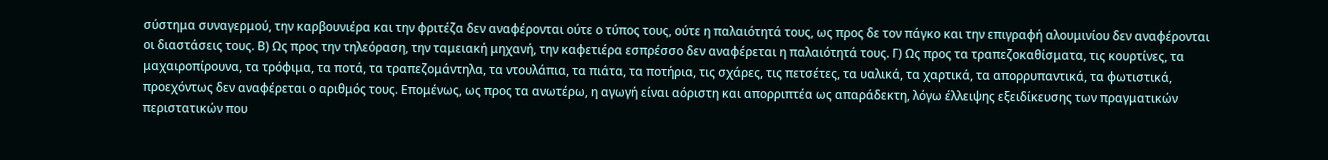σύστημα συναγερμού, την καρβουνιέρα και την φριτέζα δεν αναφέρονται ούτε ο τύπος τους, ούτε η παλαιότητά τους, ως προς δε τον πάγκο και την επιγραφή αλουμινίου δεν αναφέρονται οι διαστάσεις τους. Β) Ως προς την τηλεόραση, την ταμειακή μηχανή, την καφετιέρα εσπρέσσο δεν αναφέρεται η παλαιότητά τους. Γ) Ως προς τα τραπεζοκαθίσματα, τις κουρτίνες, τα μαχαιροπίρουνα, τα τρόφιμα, τα ποτά, τα τραπεζομάντηλα, τα ντουλάπια, τα πιάτα, τα ποτήρια, τις σχάρες, τις πετσέτες, τα υαλικά, τα χαρτικά, τα απορρυπαντικά, τα φωτιστικά, προεχόντως δεν αναφέρεται ο αριθμός τους. Επομένως, ως προς τα ανωτέρω, η αγωγή είναι αόριστη και απορριπτέα ως απαράδεκτη, λόγω έλλειψης εξειδίκευσης των πραγματικών περιστατικών που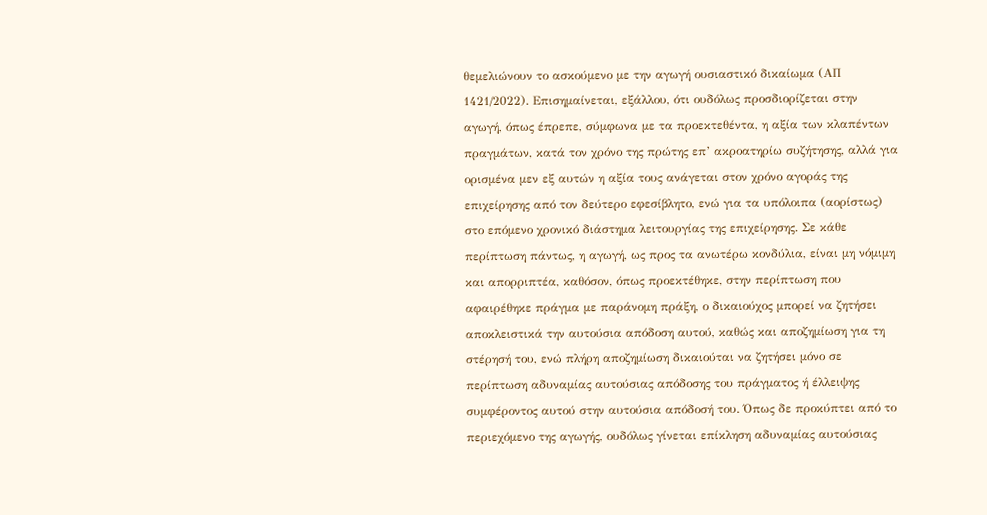θεμελιώνουν το ασκούμενο με την αγωγή ουσιαστικό δικαίωμα (ΑΠ 1421/2022). Επισημαίνεται, εξάλλου, ότι ουδόλως προσδιορίζεται στην αγωγή, όπως έπρεπε, σύμφωνα με τα προεκτεθέντα, η αξία των κλαπέντων πραγμάτων, κατά τον χρόνο της πρώτης επ’ ακροατηρίω συζήτησης, αλλά για ορισμένα μεν εξ αυτών η αξία τους ανάγεται στον χρόνο αγοράς της επιχείρησης από τον δεύτερο εφεσίβλητο, ενώ για τα υπόλοιπα (αορίστως) στο επόμενο χρονικό διάστημα λειτουργίας της επιχείρησης. Σε κάθε περίπτωση πάντως, η αγωγή, ως προς τα ανωτέρω κονδύλια, είναι μη νόμιμη και απορριπτέα, καθόσον, όπως προεκτέθηκε, στην περίπτωση που αφαιρέθηκε πράγμα με παράνομη πράξη, ο δικαιούχος μπορεί να ζητήσει αποκλειστικά την αυτούσια απόδοση αυτού, καθώς και αποζημίωση για τη στέρησή του, ενώ πλήρη αποζημίωση δικαιούται να ζητήσει μόνο σε περίπτωση αδυναμίας αυτούσιας απόδοσης του πράγματος ή έλλειψης συμφέροντος αυτού στην αυτούσια απόδοσή του. Όπως δε προκύπτει από το περιεχόμενο της αγωγής, ουδόλως γίνεται επίκληση αδυναμίας αυτούσιας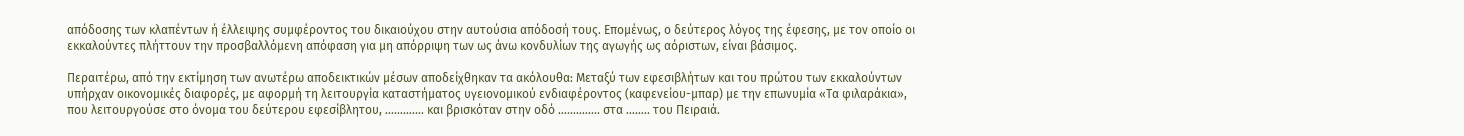απόδοσης των κλαπέντων ή έλλειψης συμφέροντος του δικαιούχου στην αυτούσια απόδοσή τους. Επομένως, ο δεύτερος λόγος της έφεσης, με τον οποίο οι εκκαλούντες πλήττουν την προσβαλλόμενη απόφαση για μη απόρριψη των ως άνω κονδυλίων της αγωγής ως αόριστων, είναι βάσιμος.

Περαιτέρω, από την εκτίμηση των ανωτέρω αποδεικτικών μέσων αποδείχθηκαν τα ακόλουθα: Μεταξύ των εφεσιβλήτων και του πρώτου των εκκαλούντων υπήρχαν οικονομικές διαφορές, με αφορμή τη λειτουργία καταστήματος υγειονομικού ενδιαφέροντος (καφενείου-μπαρ) με την επωνυμία «Τα φιλαράκια», που λειτουργούσε στο όνομα του δεύτερου εφεσίβλητου, …………. και βρισκόταν στην οδό ………….. στα …….. του Πειραιά.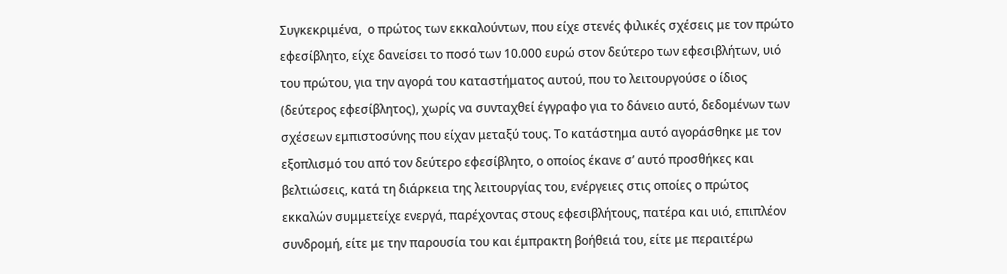Συγκεκριμένα,  ο πρώτος των εκκαλούντων, που είχε στενές φιλικές σχέσεις με τον πρώτο εφεσίβλητο, είχε δανείσει το ποσό των 10.000 ευρώ στον δεύτερο των εφεσιβλήτων, υιό του πρώτου, για την αγορά του καταστήματος αυτού, που το λειτουργούσε ο ίδιος (δεύτερος εφεσίβλητος), χωρίς να συνταχθεί έγγραφο για το δάνειο αυτό, δεδομένων των σχέσεων εμπιστοσύνης που είχαν μεταξύ τους. Το κατάστημα αυτό αγοράσθηκε με τον εξοπλισμό του από τον δεύτερο εφεσίβλητο, ο οποίος έκανε σ’ αυτό προσθήκες και βελτιώσεις, κατά τη διάρκεια της λειτουργίας του, ενέργειες στις οποίες ο πρώτος εκκαλών συμμετείχε ενεργά, παρέχοντας στους εφεσιβλήτους, πατέρα και υιό, επιπλέον συνδρομή, είτε με την παρουσία του και έμπρακτη βοήθειά του, είτε με περαιτέρω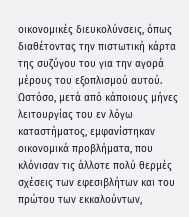οικονομικές διευκολύνσεις, όπως διαθέτοντας την πιστωτική κάρτα της συζύγου του για την αγορά μέρους του εξοπλισμού αυτού. Ωστόσο, μετά από κάποιους μήνες λειτουργίας του εν λόγω καταστήματος, εμφανίστηκαν οικονομικά προβλήματα, που κλόνισαν τις άλλοτε πολύ θερμές σχέσεις των εφεσιβλήτων και του πρώτου των εκκαλούντων,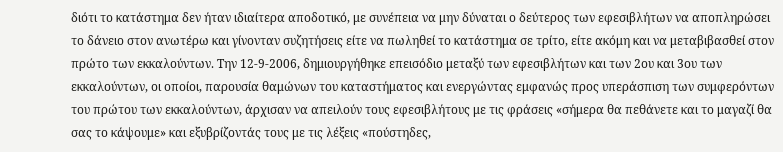διότι το κατάστημα δεν ήταν ιδιαίτερα αποδοτικό, με συνέπεια να μην δύναται ο δεύτερος των εφεσιβλήτων να αποπληρώσει το δάνειο στον ανωτέρω και γίνονταν συζητήσεις είτε να πωληθεί το κατάστημα σε τρίτο, είτε ακόμη και να μεταβιβασθεί στον πρώτο των εκκαλούντων. Την 12-9-2006, δημιουργήθηκε επεισόδιο μεταξύ των εφεσιβλήτων και των 2ου και 3ου των εκκαλούντων, οι οποίοι, παρουσία θαμώνων του καταστήματος και ενεργώντας εμφανώς προς υπεράσπιση των συμφερόντων του πρώτου των εκκαλούντων, άρχισαν να απειλούν τους εφεσιβλήτους με τις φράσεις «σήμερα θα πεθάνετε και το μαγαζί θα σας το κάψουμε» και εξυβρίζοντάς τους με τις λέξεις «πούστηδες,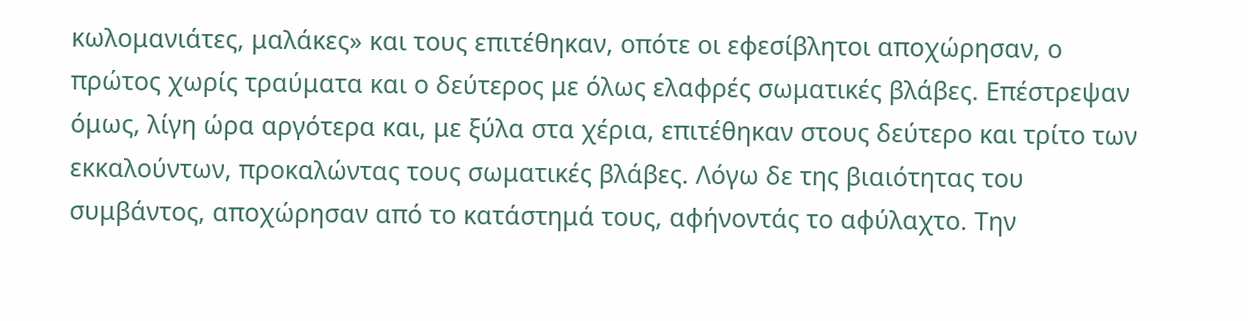κωλομανιάτες, μαλάκες» και τους επιτέθηκαν, οπότε οι εφεσίβλητοι αποχώρησαν, ο πρώτος χωρίς τραύματα και ο δεύτερος με όλως ελαφρές σωματικές βλάβες. Επέστρεψαν όμως, λίγη ώρα αργότερα και, με ξύλα στα χέρια, επιτέθηκαν στους δεύτερο και τρίτο των εκκαλούντων, προκαλώντας τους σωματικές βλάβες. Λόγω δε της βιαιότητας του συμβάντος, αποχώρησαν από το κατάστημά τους, αφήνοντάς το αφύλαχτο. Την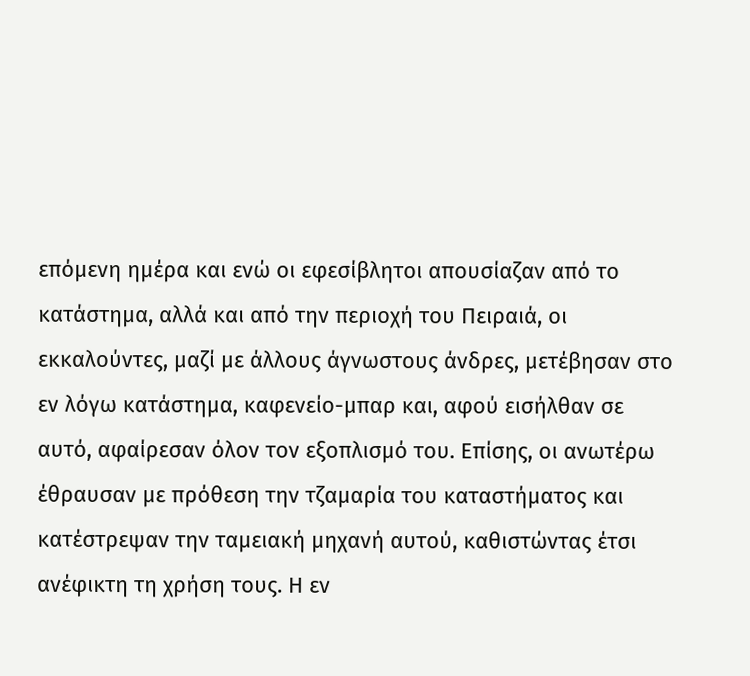επόμενη ημέρα και ενώ οι εφεσίβλητοι απουσίαζαν από το κατάστημα, αλλά και από την περιοχή του Πειραιά, οι εκκαλούντες, μαζί με άλλους άγνωστους άνδρες, μετέβησαν στο εν λόγω κατάστημα, καφενείο-μπαρ και, αφού εισήλθαν σε αυτό, αφαίρεσαν όλον τον εξοπλισμό του. Επίσης, οι ανωτέρω έθραυσαν με πρόθεση την τζαμαρία του καταστήματος και κατέστρεψαν την ταμειακή μηχανή αυτού, καθιστώντας έτσι ανέφικτη τη χρήση τους. Η εν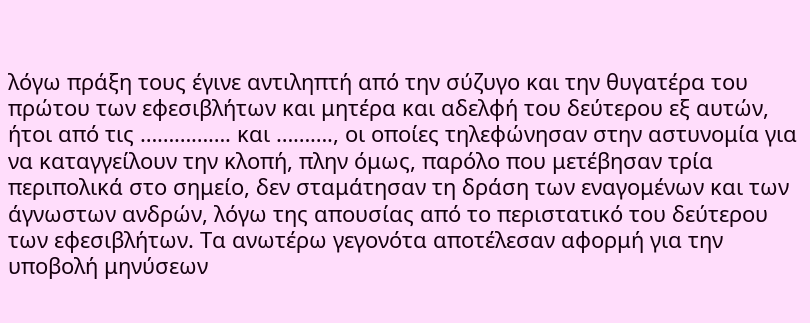λόγω πράξη τους έγινε αντιληπτή από την σύζυγο και την θυγατέρα του πρώτου των εφεσιβλήτων και μητέρα και αδελφή του δεύτερου εξ αυτών, ήτοι από τις ……………. και ………., οι οποίες τηλεφώνησαν στην αστυνομία για να καταγγείλουν την κλοπή, πλην όμως, παρόλο που μετέβησαν τρία περιπολικά στο σημείο, δεν σταμάτησαν τη δράση των εναγομένων και των άγνωστων ανδρών, λόγω της απουσίας από το περιστατικό του δεύτερου των εφεσιβλήτων. Τα ανωτέρω γεγονότα αποτέλεσαν αφορμή για την υποβολή μηνύσεων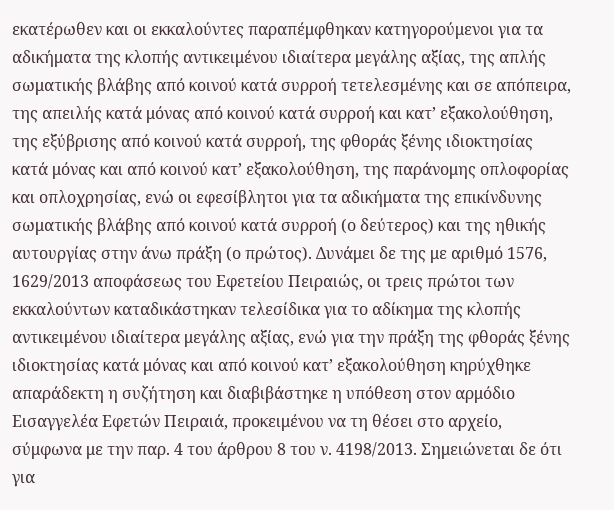εκατέρωθεν και οι εκκαλούντες παραπέμφθηκαν κατηγορούμενοι για τα αδικήματα της κλοπής αντικειμένου ιδιαίτερα μεγάλης αξίας, της απλής σωματικής βλάβης από κοινού κατά συρροή τετελεσμένης και σε απόπειρα, της απειλής κατά μόνας από κοινού κατά συρροή και κατ’ εξακολούθηση, της εξύβρισης από κοινού κατά συρροή, της φθοράς ξένης ιδιοκτησίας κατά μόνας και από κοινού κατ’ εξακολούθηση, της παράνομης οπλοφορίας και οπλοχρησίας, ενώ οι εφεσίβλητοι για τα αδικήματα της επικίνδυνης σωματικής βλάβης από κοινού κατά συρροή (ο δεύτερος) και της ηθικής αυτουργίας στην άνω πράξη (ο πρώτος). Δυνάμει δε της με αριθμό 1576, 1629/2013 αποφάσεως του Εφετείου Πειραιώς, οι τρεις πρώτοι των εκκαλούντων καταδικάστηκαν τελεσίδικα για το αδίκημα της κλοπής αντικειμένου ιδιαίτερα μεγάλης αξίας, ενώ για την πράξη της φθοράς ξένης ιδιοκτησίας κατά μόνας και από κοινού κατ’ εξακολούθηση κηρύχθηκε απαράδεκτη η συζήτηση και διαβιβάστηκε η υπόθεση στον αρμόδιο Εισαγγελέα Εφετών Πειραιά, προκειμένου να τη θέσει στο αρχείο, σύμφωνα με την παρ. 4 του άρθρου 8 του ν. 4198/2013. Σημειώνεται δε ότι για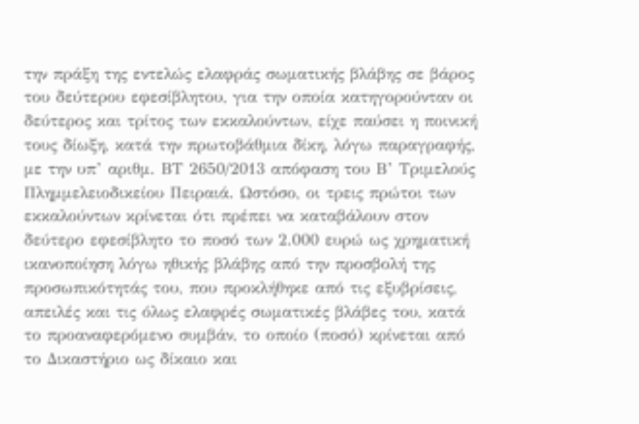την πράξη της εντελώς ελαφράς σωματικής βλάβης σε βάρος του δεύτερου εφεσίβλητου, για την οποία κατηγορούνταν οι δεύτερος και τρίτος των εκκαλούντων, είχε παύσει η ποινική τους δίωξη, κατά την πρωτοβάθμια δίκη, λόγω παραγραφής, με την υπ’ αριθμ. ΒΤ 2650/2013 απόφαση του Β’ Τριμελούς Πλημμελειοδικείου Πειραιά. Ωστόσο, οι τρεις πρώτοι των εκκαλούντων κρίνεται ότι πρέπει να καταβάλουν στον δεύτερο εφεσίβλητο το ποσό των 2.000 ευρώ ως χρηματική ικανοποίηση λόγω ηθικής βλάβης από την προσβολή της προσωπικότητάς του, που προκλήθηκε από τις εξυβρίσεις, απειλές και τις όλως ελαφρές σωματικές βλάβες του, κατά το προαναφερόμενο συμβάν, το οποίο (ποσό) κρίνεται από το Δικαστήριο ως δίκαιο και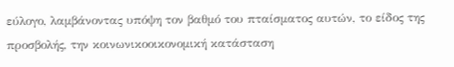εύλογο, λαμβάνοντας υπόψη τον βαθμό του πταίσματος αυτών, το είδος της προσβολής, την κοινωνικοοικονομική κατάσταση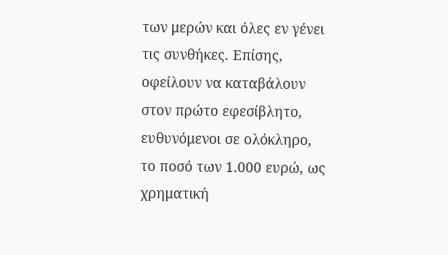των μερών και όλες εν γένει τις συνθήκες. Επίσης, οφείλουν να καταβάλουν στον πρώτο εφεσίβλητο, ευθυνόμενοι σε ολόκληρο, το ποσό των 1.000 ευρώ, ως χρηματική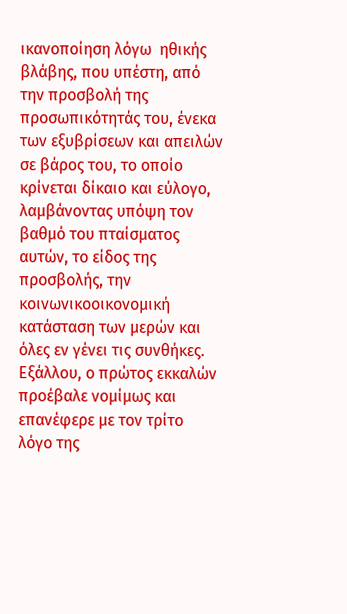ικανοποίηση λόγω  ηθικής βλάβης, που υπέστη, από την προσβολή της προσωπικότητάς του, ένεκα των εξυβρίσεων και απειλών σε βάρος του, το οποίο κρίνεται δίκαιο και εύλογο, λαμβάνοντας υπόψη τον βαθμό του πταίσματος αυτών, το είδος της προσβολής, την κοινωνικοοικονομική κατάσταση των μερών και όλες εν γένει τις συνθήκες. Εξάλλου, ο πρώτος εκκαλών προέβαλε νομίμως και επανέφερε με τον τρίτο  λόγο της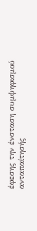έφεσης την ένσταση συμψηφισμού ανταπαίτησής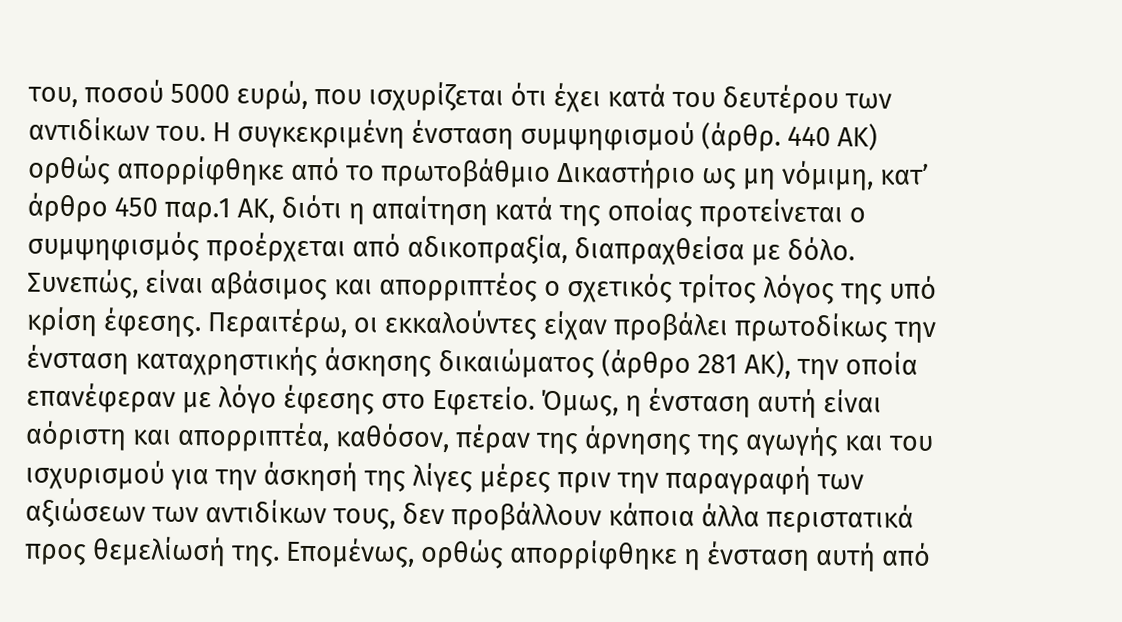του, ποσού 5000 ευρώ, που ισχυρίζεται ότι έχει κατά του δευτέρου των αντιδίκων του. Η συγκεκριμένη ένσταση συμψηφισμού (άρθρ. 440 ΑΚ) ορθώς απορρίφθηκε από το πρωτοβάθμιο Δικαστήριο ως μη νόμιμη, κατ’ άρθρο 450 παρ.1 ΑΚ, διότι η απαίτηση κατά της οποίας προτείνεται ο συμψηφισμός προέρχεται από αδικοπραξία, διαπραχθείσα με δόλο. Συνεπώς, είναι αβάσιμος και απορριπτέος ο σχετικός τρίτος λόγος της υπό κρίση έφεσης. Περαιτέρω, οι εκκαλούντες είχαν προβάλει πρωτοδίκως την ένσταση καταχρηστικής άσκησης δικαιώματος (άρθρο 281 ΑΚ), την οποία επανέφεραν με λόγο έφεσης στο Εφετείο. Όμως, η ένσταση αυτή είναι αόριστη και απορριπτέα, καθόσον, πέραν της άρνησης της αγωγής και του ισχυρισμού για την άσκησή της λίγες μέρες πριν την παραγραφή των αξιώσεων των αντιδίκων τους, δεν προβάλλουν κάποια άλλα περιστατικά προς θεμελίωσή της. Επομένως, ορθώς απορρίφθηκε η ένσταση αυτή από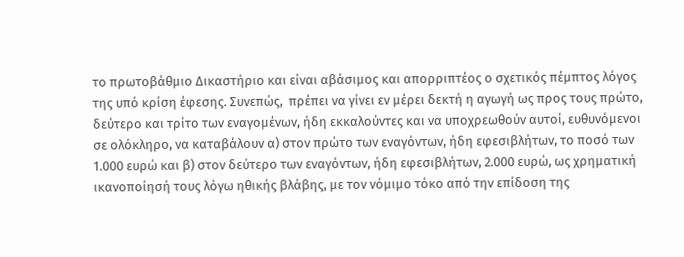το πρωτοβάθμιο Δικαστήριο και είναι αβάσιμος και απορριπτέος ο σχετικός πέμπτος λόγος της υπό κρίση έφεσης. Συνεπώς,  πρέπει να γίνει εν μέρει δεκτή η αγωγή ως προς τους πρώτο, δεύτερο και τρίτο των εναγομένων, ήδη εκκαλούντες και να υποχρεωθούν αυτοί, ευθυνόμενοι σε ολόκληρο, να καταβάλουν α) στον πρώτο των εναγόντων, ήδη εφεσιβλήτων, το ποσό των 1.000 ευρώ και β) στον δεύτερο των εναγόντων, ήδη εφεσιβλήτων, 2.000 ευρώ, ως χρηματική ικανοποίησή τους λόγω ηθικής βλάβης, με τον νόμιμο τόκο από την επίδοση της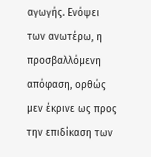αγωγής. Ενόψει των ανωτέρω, η προσβαλλόμενη απόφαση, ορθώς μεν έκρινε ως προς την επιδίκαση των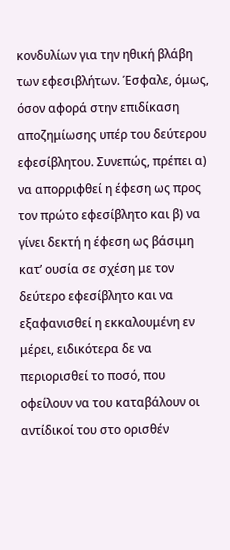κονδυλίων για την ηθική βλάβη των εφεσιβλήτων. Έσφαλε, όμως, όσον αφορά στην επιδίκαση αποζημίωσης υπέρ του δεύτερου εφεσίβλητου. Συνεπώς, πρέπει α) να απορριφθεί η έφεση ως προς τον πρώτο εφεσίβλητο και β) να γίνει δεκτή η έφεση ως βάσιμη κατ’ ουσία σε σχέση με τον δεύτερο εφεσίβλητο και να εξαφανισθεί η εκκαλουμένη εν μέρει, ειδικότερα δε να περιορισθεί το ποσό, που οφείλουν να του καταβάλουν οι αντίδικοί του στο ορισθέν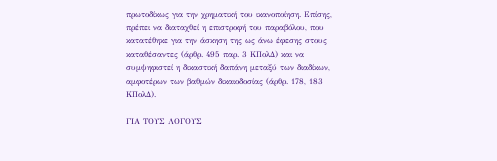πρωτοδίκως για την χρηματική του ικανοποίηση. Επίσης, πρέπει να διαταχθεί η επιστροφή του παραβόλου, που κατατέθηκε για την άσκηση της ως άνω έφεσης στους καταθέσαντες (άρθρ. 495 παρ. 3 ΚΠολΔ) και να συμψηφιστεί η δικαστική δαπάνη μεταξύ των διαδίκων, αμφοτέρων των βαθμών δικαιοδοσίας (άρθρ. 178, 183 ΚΠολΔ).

ΓΙΑ ΤΟΥΣ ΛΟΓΟΥΣ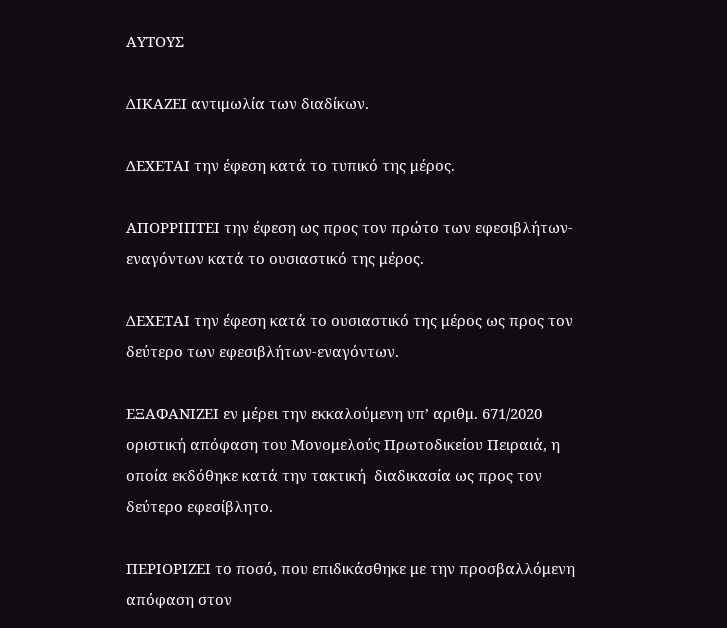ΑΥΤΟΥΣ

ΔΙΚΑΖΕΙ αντιμωλία των διαδίκων.

ΔΕΧΕΤΑΙ την έφεση κατά το τυπικό της μέρος.

ΑΠΟΡΡΙΠΤΕΙ την έφεση ως προς τον πρώτο των εφεσιβλήτων-εναγόντων κατά το ουσιαστικό της μέρος.

ΔΕΧΕΤΑΙ την έφεση κατά το ουσιαστικό της μέρος ως προς τον δεύτερο των εφεσιβλήτων-εναγόντων.

ΕΞΑΦΑΝΙΖΕΙ εν μέρει την εκκαλούμενη υπ’ αριθμ. 671/2020 οριστική απόφαση του Μονομελούς Πρωτοδικείου Πειραιά, η οποία εκδόθηκε κατά την τακτική  διαδικασία ως προς τον δεύτερο εφεσίβλητο.

ΠΕΡΙΟΡΙΖΕΙ το ποσό, που επιδικάσθηκε με την προσβαλλόμενη απόφαση στον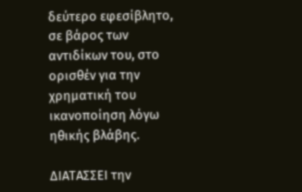δεύτερο εφεσίβλητο, σε βάρος των αντιδίκων του, στο ορισθέν για την χρηματική του ικανοποίηση λόγω ηθικής βλάβης.

ΔΙΑΤΑΣΣΕΙ την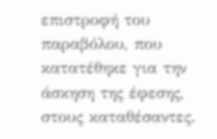επιστροφή του παραβόλου, που κατατέθηκε για την άσκηση της έφεσης, στους καταθέσαντες.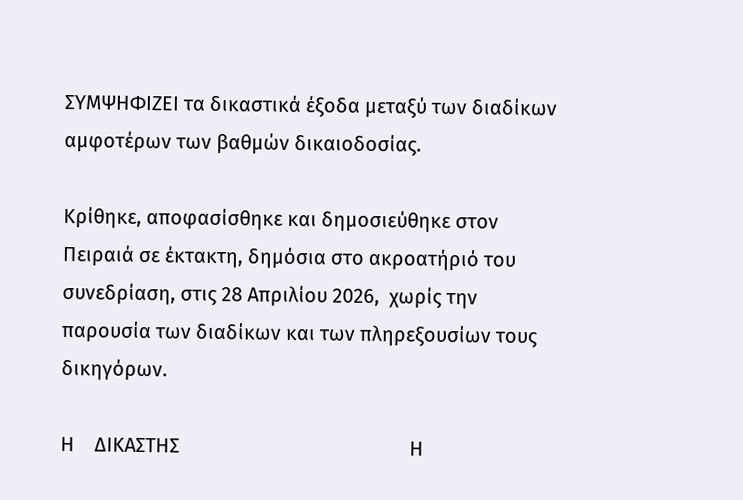ΣΥΜΨΗΦΙΖΕΙ τα δικαστικά έξοδα μεταξύ των διαδίκων αμφοτέρων των βαθμών δικαιοδοσίας.

Κρίθηκε, αποφασίσθηκε και δημοσιεύθηκε στον Πειραιά σε έκτακτη, δημόσια στο ακροατήριό του συνεδρίαση, στις 28 Απριλίου 2026,  χωρίς την παρουσία των διαδίκων και των πληρεξουσίων τους δικηγόρων.

Η    ΔΙΚΑΣΤΗΣ                                              Η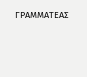ΓΡΑΜΜΑΤΕΑΣ